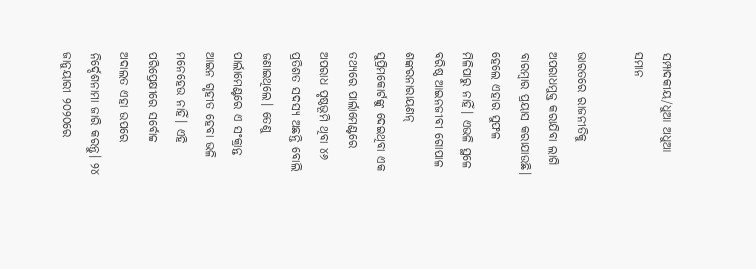ସମ୍ପାଦକୀୟ/ଧୁଆ ଅଧୁଆ ସମାନ

ଭାରତରେ ରାଜନୀତିକୁ ଅପରାଧମୁକ୍ତ କରାଯିବା ଲାଗି ବାରମ୍ବାର ପ୍ରୟାସ କରାଯାଉଛି। ହେଲେ ଏହାର ସୁଫଳ ମିଳିପାରୁ ନାହିଁ। ଏଭଳି ସ୍ଥଳେ ବରିଷ୍ଠ ଆଇନଜୀବୀ ଗୋପାଳ ଶଙ୍କରନାରାୟଣନ୍‌ ସୁପ୍ରିମକୋର୍ଟଙ୍କୁ ଦେଇଥିବା ଏକ ତଥ୍ୟରେ ପାର୍ଲାମେଣ୍ଟରେ ଅପରାଧ ପୃଷ୍ଠଭୂମି ଥିବା ୪୬ ପ୍ରତିଶତ ସଦସ୍ୟ ଅଛନ୍ତି ବୋଲି ଜଣାଇଥିଲେ। ତେଣୁ ପାର୍ଲାମେଣ୍ଟରେ ଏ ସଂକ୍ରାନ୍ତ ଆଇନ ଗୃହୀତ ହେବା ଭଳି ମନେହେଉ ନାହିଁ। ଏହି ପରିପ୍ରେକ୍ଷୀରେ ସର୍ବୋଚ୍ଚ ଅଦାଲତ ଏହା ଉପରେ ନିର୍ଦ୍ଦେଶନାମା ଜାରି କରନ୍ତୁ। ୨୪ ଜାନୁୟାରୀ ୨୦୨୦ରେ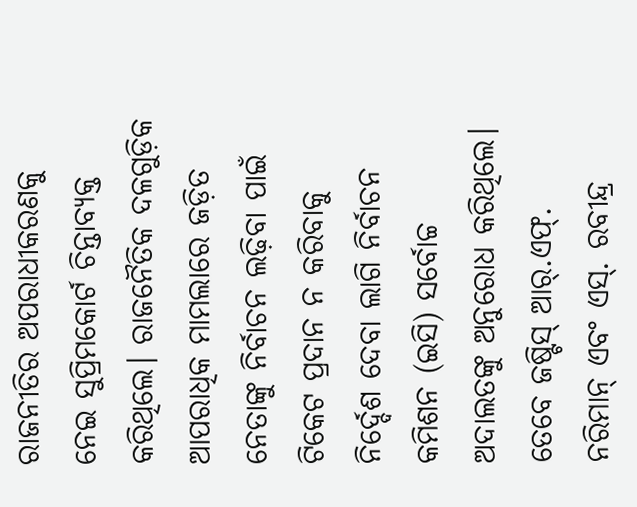ରାଜନୀତିର ଅପରାଧୀକରଣକୁ ନେଇ ସୁପ୍ରିମକୋର୍ଟ ଚିନ୍ତାବ୍ୟକ୍ତ କରିଥିଲେ। ରାଜନୈତିକ ଦଳଗୁଡ଼ିକ ଆପରାଧିକ ମାମଲାରେ ଜଡ଼ିତ ନେତାଙ୍କୁ ନିର୍ବାଚନ ଲଢ଼ିବା ପାଇଁ ଟିକେଟ ପ୍ରଦାନ ନ କରିବାକୁ ନିର୍ଦ୍ଦେଶ ଦେବା ଲାଗି ନିର୍ବାଚନ କମିଶନ (ଇସି) ସର୍ବୋଚ୍ଚ ଅଦାଲତଙ୍କୁ ଅନୁରୋଧ କରିଥିଲେ। ତେବେ ଜଷ୍ଟିସ୍‌ ଆର୍‌.ଏଫ୍‌. ନରିମାନ୍‌ ଏବଂ ଏସ୍‌. ରବୀନ୍ଦ୍ର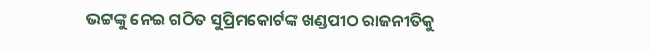ଭଟ୍ଟଙ୍କୁ ନେଇ ଗଠିତ ସୁପ୍ରିମକୋର୍ଟଙ୍କ ଖଣ୍ଡପୀଠ ରାଜନୀତିକୁ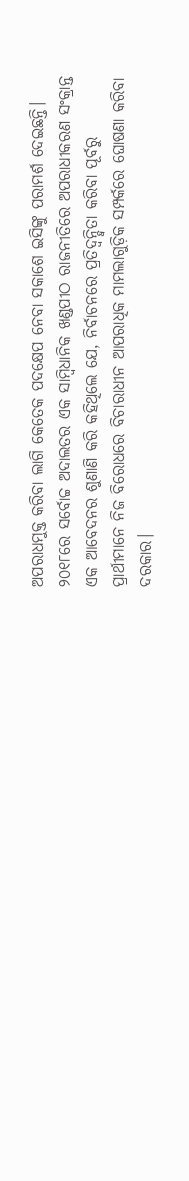ଅପରାଧମୁକ୍ତ କରିବା ଲାଗି କେତେକ ପଦକ୍ଷେପ ନେବା ସକାଶେ ଇସିଙ୍କୁ ପରାମର୍ଶ ଦେଇଛନ୍ତି। ୨୦୧୮ରେ ସର୍ବୋଚ୍ଚ ଅଦାଲତର ଏକ ସାମ୍ବିଧାନିକ ଖଣ୍ଡପୀଠ ରାଜନୀତିରେ ଅପରାଧୀକରଣ ସଂକ୍ରାନ୍ତ ଏକ ଆବେଦନର ଶୁଣାଣି କରି କହିଥିଲେ ଯେ, ନିର୍ବାଚନରେ ପ୍ରତିଦ୍ୱନ୍ଦ୍ୱିତା କରିବା ପୂର୍ବରୁ ପ୍ରାର୍ଥୀମାନେ ନିଜ ବିରୋଧରେ ବିଚାରାଧୀନ ଆପରାଧିକ ମାମଲାଗୁଡ଼ିକ ସମ୍ପର୍କରେ ଘୋଷଣା କରିବା ଦରକାର।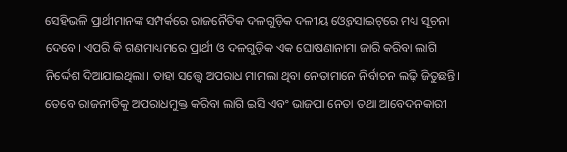ସେହିଭଳି ପ୍ରାର୍ଥୀମାନଙ୍କ ସମ୍ପର୍କରେ ରାଜନୈତିକ ଦଳଗୁଡ଼ିକ ଦଳୀୟ ଓ୍ବେବସାଇଟ୍‌ରେ ମଧ୍ୟ ସୂଚନା ଦେବେ। ଏପରି କି ଗଣମାଧ୍ୟମରେ ପ୍ରାର୍ଥୀ ଓ ଦଳଗୁଡ଼ିକ ଏକ ଘୋଷଣାନାମା ଜାରି କରିବା ଲାଗି ନିର୍ଦ୍ଦେଶ ଦିଆଯାଇଥିଲା। ତାହା ସତ୍ତ୍ୱେ ଅପରାଧ ମାମଲା ଥିବା ନେତାମାନେ ନିର୍ବାଚନ ଲଢ଼ି ଜିତୁଛନ୍ତି। ତେବେ ରାଜନୀତିକୁ ଅପରାଧମୁକ୍ତ କରିବା ଲାଗି ଇସି ଏବଂ ଭାଜପା ନେତା ତଥା ଆବେଦନକାରୀ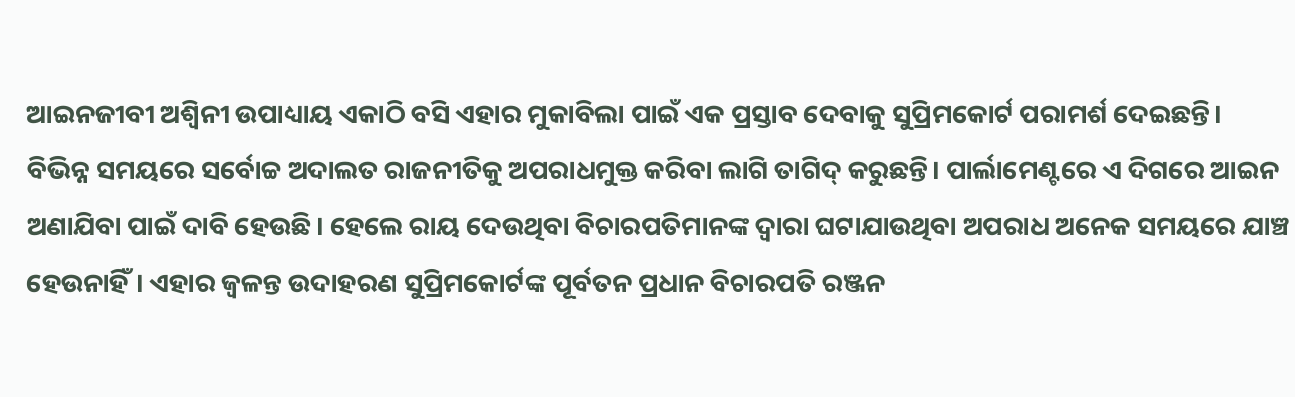ଆଇନଜୀବୀ ଅଶ୍ୱିନୀ ଉପାଧ୍ୟାୟ ଏକାଠି ବସି ଏହାର ମୁକାବିଲା ପାଇଁ ଏକ ପ୍ରସ୍ତାବ ଦେବାକୁ ସୁପ୍ରିମକୋର୍ଟ ପରାମର୍ଶ ଦେଇଛନ୍ତି।
ବିଭିନ୍ନ ସମୟରେ ସର୍ବୋଚ୍ଚ ଅଦାଲତ ରାଜନୀତିକୁ ଅପରାଧମୁକ୍ତ କରିବା ଲାଗି ତାଗିଦ୍‌ କରୁଛନ୍ତି। ପାର୍ଲାମେଣ୍ଟରେ ଏ ଦିଗରେ ଆଇନ ଅଣାଯିବା ପାଇଁ ଦାବି ହେଉଛି। ହେଲେ ରାୟ ଦେଉଥିବା ବିଚାରପତିମାନଙ୍କ ଦ୍ୱାରା ଘଟାଯାଉଥିବା ଅପରାଧ ଅନେକ ସମୟରେ ଯାଞ୍ଚ ହେଉନାହିଁ। ଏହାର ଜ୍ୱଳନ୍ତ ଉଦାହରଣ ସୁପ୍ରିମକୋର୍ଟଙ୍କ ପୂର୍ବତନ ପ୍ରଧାନ ବିଚାରପତି ରଞ୍ଜନ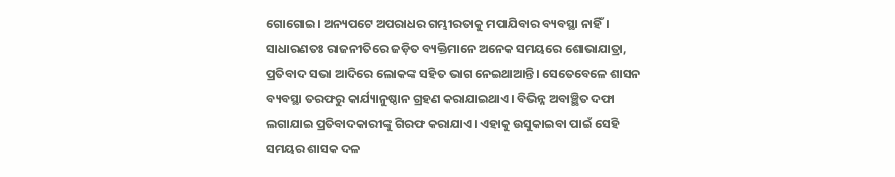ଗୋଗୋଇ। ଅନ୍ୟପଟେ ଅପରାଧର ଗମ୍ଭୀରତାକୁ ମପାଯିବାର ବ୍ୟବସ୍ଥା ନାହିଁ। ସାଧାରଣତଃ ରାଜନୀତିରେ ଜଡ଼ିତ ବ୍ୟକ୍ତିମାନେ ଅନେକ ସମୟରେ ଶୋଭାଯାତ୍ରା, ପ୍ରତିବାଦ ସଭା ଆଦିରେ ଲୋକଙ୍କ ସହିତ ଭାଗ ନେଇଥାଆନ୍ତି। ସେତେବେଳେ ଶାସନ ବ୍ୟବସ୍ଥା ତରଫରୁ କାର୍ଯ୍ୟାନୁଷ୍ଠାନ ଗ୍ରହଣ କରାଯାଇଥାଏ। ବିଭିନ୍ନ ଅବାଞ୍ଛିତ ଦଫା ଲଗାଯାଇ ପ୍ରତିବାଦକାରୀଙ୍କୁ ଗିରଫ କରାଯାଏ। ଏହାକୁ ଉସୁକାଇବା ପାଇଁ ସେହି ସମୟର ଶାସକ ଦଳ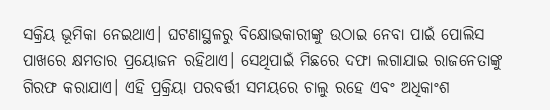ସକ୍ରିୟ ଭୂମିକା ନେଇଥାଏ। ଘଟଣାସ୍ଥଳରୁ ବିକ୍ଷୋଭକାରୀଙ୍କୁ ଉଠାଇ ନେବା ପାଇଁ ପୋଲିସ ପାଖରେ କ୍ଷମତାର ପ୍ରୟୋଜନ ରହିଥାଏ। ସେଥିପାଇଁ ମିଛରେ ଦଫା ଲଗାଯାଇ ରାଜନେତାଙ୍କୁ ଗିରଫ କରାଯାଏ। ଏହି ପ୍ରକ୍ରିୟା ପରବର୍ତ୍ତୀ ସମୟରେ ଚାଲୁ ରହେ ଏବଂ ଅଧିକାଂଶ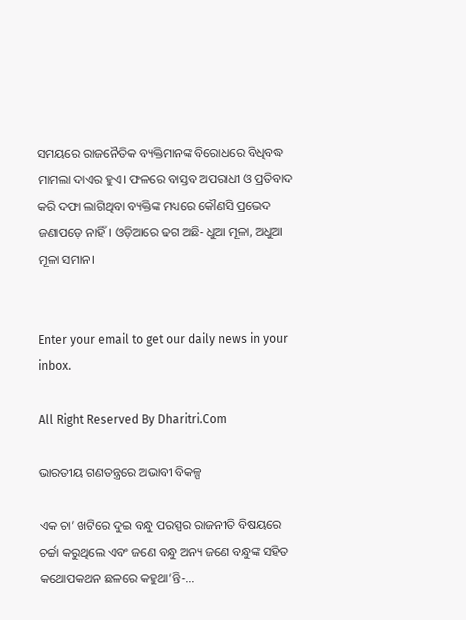ସମୟରେ ରାଜନୈତିକ ବ୍ୟକ୍ତିମାନଙ୍କ ବିରୋଧରେ ବିଧିବଦ୍ଧ ମାମଲା ଦାଏର ହୁଏ। ଫଳରେ ବାସ୍ତବ ଅପରାଧୀ ଓ ପ୍ରତିବାଦ କରି ଦଫା ଲାଗିଥିବା ବ୍ୟକ୍ତିଙ୍କ ମଧ୍ୟରେ କୌଣସି ପ୍ରଭେଦ ଜଣାପଡ଼େ ନାହିଁ। ଓଡ଼ିଆରେ ଢଗ ଅଛି- ଧୁଆ ମୂଳା, ଅଧୁଆ ମୂଳା ସମାନ।


Enter your email to get our daily news in your inbox.

All Right Reserved By Dharitri.Com

ଭାରତୀୟ ଗଣତନ୍ତ୍ରରେ ଅଭାବୀ ବିକଳ୍ପ

ଏକ ଚା’ ଖଟିରେ ଦୁଇ ବନ୍ଧୁ ପରସ୍ପର ରାଜନୀତି ବିଷୟରେ ଚର୍ଚ୍ଚା କରୁଥିଲେ ଏବଂ ଜଣେ ବନ୍ଧୁ ଅନ୍ୟ ଜଣେ ବନ୍ଧୁଙ୍କ ସହିତ କଥୋପକଥନ ଛଳରେ କହୁଥା’ନ୍ତି-…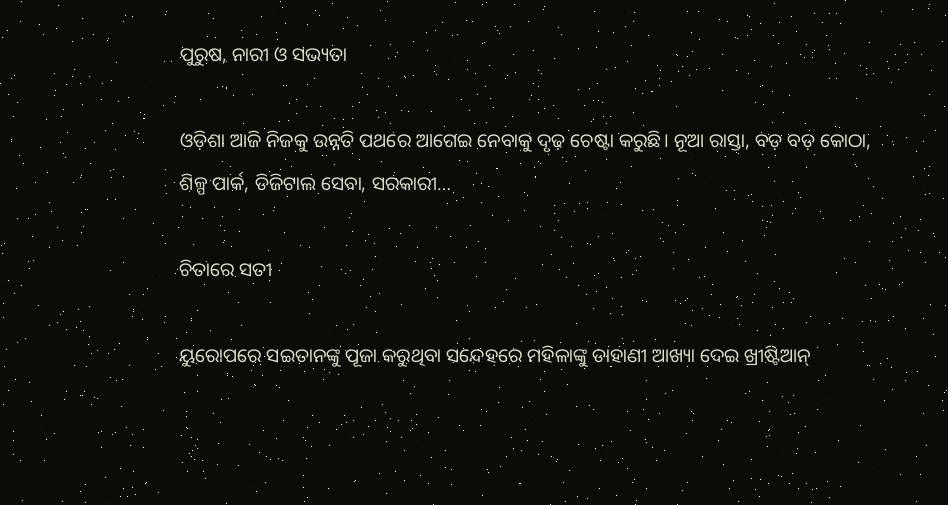ପୁରୁଷ, ନାରୀ ଓ ସଭ୍ୟତା

ଓଡ଼ିଶା ଆଜି ନିଜକୁ ଉନ୍ନତି ପଥରେ ଆଗେଇ ନେବାକୁ ଦୃଢ଼ ଚେଷ୍ଟା କରୁଛି। ନୂଆ ରାସ୍ତା, ବଡ଼ ବଡ଼ କୋଠା, ଶିଳ୍ପ ପାର୍କ, ଡିଜିଟାଲ ସେବା, ସରକାରୀ…

ଚିତାରେ ସତୀ

ୟୁରୋପରେ ସଇତାନଙ୍କୁ ପୂଜା କରୁଥିବା ସନ୍ଦେହରେ ମହିଳାଙ୍କୁ ଡାହାଣୀ ଆଖ୍ୟା ଦେଇ ଖ୍ରୀଷ୍ଟିଆନ୍‌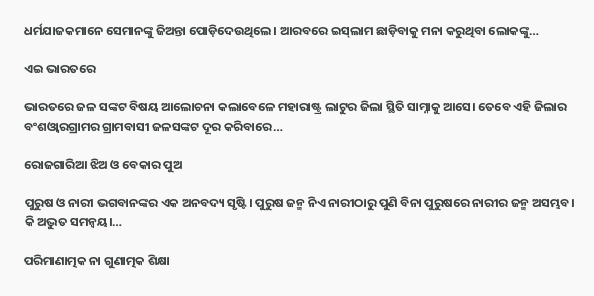ଧର୍ମଯାଜକମାନେ ସେମାନଙ୍କୁ ଜିଅନ୍ତା ପୋଡ଼ିଦେଉଥିଲେ। ଆରବରେ ଇସ୍‌ଲାମ ଛାଡ଼ିବାକୁ ମନା କରୁଥିବା ଲୋକଙ୍କୁ…

ଏଇ ଭାରତରେ

ଭାରତରେ ଜଳ ସଙ୍କଟ ବିଷୟ ଆଲୋଚନା କଲାବେଳେ ମହାରାଷ୍ଟ୍ର ଲାଟୁର ଜିଲା ସ୍ଥିତି ସାମ୍ନାକୁ ଆସେ। ତେବେ ଏହି ଜିଲାର ବଂଶଓ୍ବାରଗ୍ରାମର ଗ୍ରାମବାସୀ ଜଳସଙ୍କଟ ଦୂର କରିବାରେ…

ରୋଜଗାରିଆ ଝିଅ ଓ ବେକାର ପୁଅ

ପୁରୁଷ ଓ ନାରୀ ଭଗବାନଙ୍କର ଏକ ଅନବଦ୍ୟ ସୃଷ୍ଟି। ପୁରୁଷ ଜନ୍ମ ନିଏ ନାରୀଠାରୁ ପୁଣି ବିନା ପୁରୁଷରେ ନାରୀର ଜନ୍ମ ଅସମ୍ଭବ। କି ଅଦ୍ଭୁତ ସମନ୍ବୟ।…

ପରିମାଣାତ୍ମକ ନା ଗୁଣାତ୍ମକ ଶିକ୍ଷା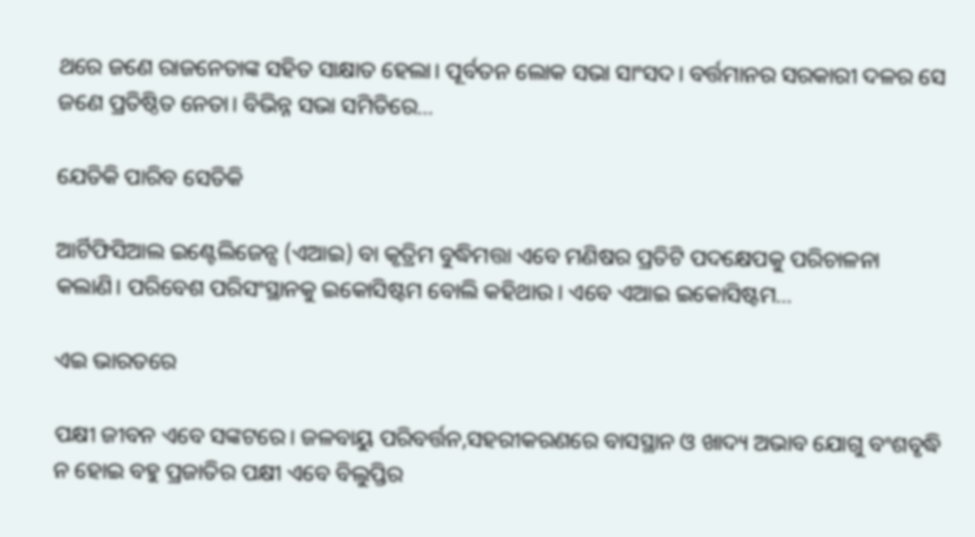ଥରେ ଜଣେ ରାଜନେତାଙ୍କ ସହିତ ସାକ୍ଷାତ ହେଲା। ପୂର୍ବତନ ଲୋକ ସଭା ସାଂସଦ। ବର୍ତ୍ତମାନର ସରକାରୀ ଦଳର ସେ ଜଣେ ପ୍ରତିଷ୍ଠିତ ନେତା। ବିଭିନ୍ନ ସଭା ସମିତିରେ…

ଯେତିକି ପାରିବ ସେତିକି

ଆର୍ଟିଫିସିଆଲ ଇଣ୍ଟେଲିଜେନ୍ସ (ଏଆଇ) ବା କୃତ୍ରିମ ବୁଦ୍ଧିମତ୍ତା ଏବେ ମଣିଷର ପ୍ରତିଟି ପଦକ୍ଷେପକୁ ପରିଚାଳନା କଲାଣି। ପରିବେଶ ପରିସଂସ୍ଥାନକୁ ଇକୋସିଷ୍ଟମ ବୋଲି କହିଥାଉ। ଏବେ ଏଆଇ ଇକୋସିଷ୍ଟମ…

ଏଇ ଭାରତରେ

ପକ୍ଷୀ ଜୀବନ ଏବେ ସଙ୍କଟରେ। ଜଳବାୟୁ ପରିବର୍ତ୍ତନ,ସହରୀକରଣରେ ବାସସ୍ଥାନ ଓ ଖାଦ୍ୟ ଅଭାବ ଯୋଗୁ ବଂଶବୃଦ୍ଧି ନ ହୋଇ ବହୁ ପ୍ରଜାତିର ପକ୍ଷୀ ଏବେ ବିଲୁପ୍ତିର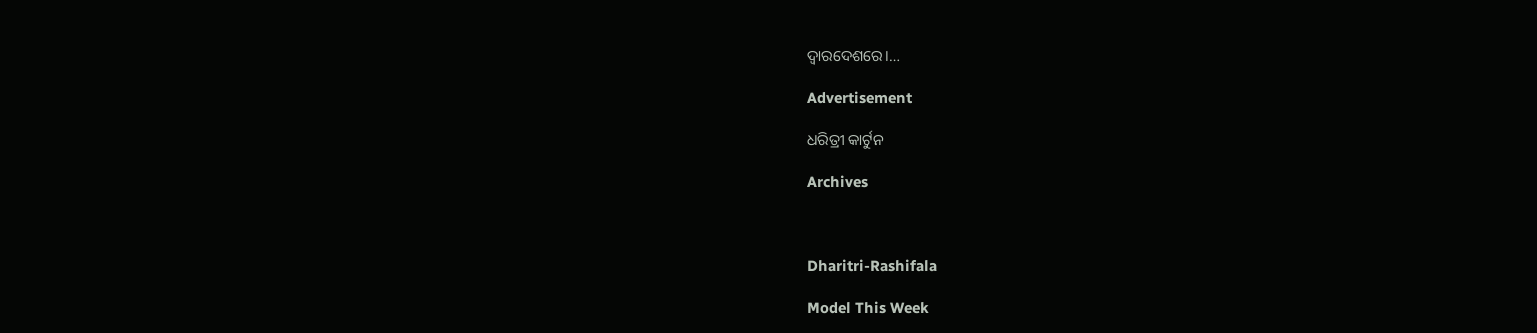ଦ୍ୱାରଦେଶରେ।…

Advertisement

ଧରିତ୍ରୀ କାର୍ଟୁନ

Archives



Dharitri-Rashifala

Model This Week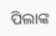ପିଲାଙ୍କ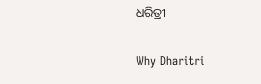ଧରିତ୍ରୀ

Why Dharitri